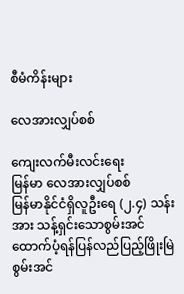စီမံကိန်းများ

လေအားလျှပ်စစ်

ကျေးလက်မီးလင်းရေး
မြန်မာ လေအားလျှပ်စစ်
မြန်မာနိုင်ငံရှိလူဦးရေ (၂.၄) သန်း အား သန့်ရှင်းသောစွမ်းအင်ထောက်ပံ့ရန်ပြန်လည်ပြည့်ဖြိုးမြဲစွမ်းအင်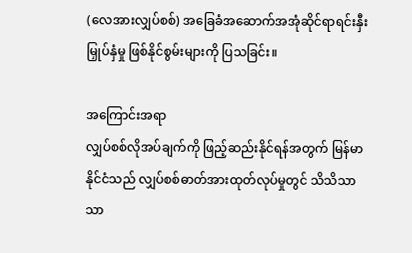(လေအားလျှပ်စစ်) အခြေခံအဆောက်အအုံဆိုင်ရာရင်းနှီးမြှုပ်နှံမှု ဖြစ်နိုင်စွမ်းများကို ပြသခြင်း။

အကြောင်းအရာ
လျှပ်စစ်လိုအပ်ချက်ကို ဖြည့်ဆည်းနိုင်ရန်အတွက် မြန်မာနိုင်ငံသည် လျှပ်စစ်ဓာတ်အားထုတ်လုပ်မှုတွင် သိသိသာသာ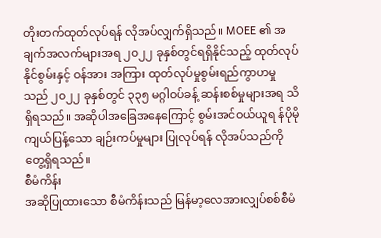တိုးတက်ထုတ်လုပ်ရန် လိုအပ်လျှက်ရှိသည်။ MOEE ၏ အချက်အလက်များအရ ၂၀၂၂ ခုနှစ်တွင်ရရှိနိုင်သည့် ထုတ်လုပ်နိုင်စွမ်းနှင့် ဝန်အား အကြား ထုတ်လုပ်မှုစွမ်းရည်ကွာဟမှုသည် ၂၀၂၂ ခုနှစ်တွင် ၃၃၅ မဂ္ဂါဝပ်ခန့် ဆန်းစစ်မှုများအရ သိရှိရသည်။ အဆိုပါအခြေအနေကြောင့် စွမ်းအင်ဝယ်ယူရ န်ပိုမိုကျယ်ပြန့်သော ချဉ်းကပ်မှုများ ပြုလုပ်ရန် လိုအပ်သည်ကို တွေ့ရှိရသည်။
စီမံကိန်း
အဆိုပြုထားသော စီမံကိန်းသည် မြန်မာ့လေအားလျှပ်စစ်စီမံ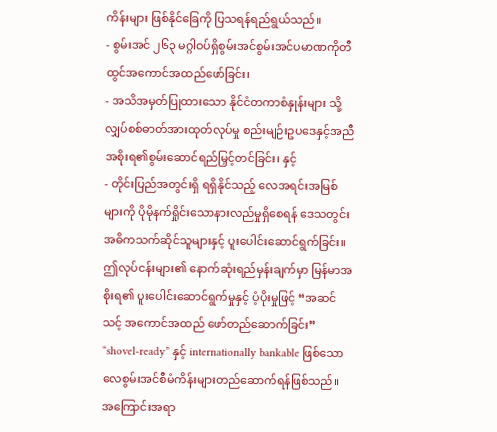ကိန်းများ ဖြစ်နိုင်ခြေကို ပြသရန်ရည်ရွယ်သည်။
- စွမ်းအင် ၂၆၃ မဂ္ဂါဝပ်ရှိစွမ်းအင်စွမ်းအင်ပမာဏကိုတီထွင်အကောင်အထည်ဖော်ခြင်း၊
- အသိအမှတ်ပြုထားသော နိုင်ငံတကာစံနှုန်းများ သို့ လျှပ်စစ်ဓာတ်အားထုတ်လုပ်မှု စည်းမျဉ်းဥပဒေနှင့်အညီ အစိုးရ၏စွမ်းဆောင်ရည်မြှင့်တင်ခြင်း၊ နှင့်
- တိုင်းပြည်အတွင်းရှိ ရရှိနိုင်သည့် လေအရင်းအမြစ်များကို ပိုမိုနက်ရှိုင်းသောနားလည်မှုရှိစေရန် ဒေသတွင်း အဓိကသက်ဆိုင်သူများနှင့် ပူးပေါင်းဆောင်ရွက်ခြင်း။
ဤလုပ်ငန်းများ၏ နောက်ဆုံးရည်မှန်းချက်မှာ မြန်မာအစိုးရ၏ ပူးပေါင်းဆောင်ရွက်မှုနှင့် ပံ့ပိုးမှုဖြင့် “အဆင်သင့် အကောင်အထည် ဖော်တည်ဆောက်ခြင်း” “shovel-ready” နှင့် internationally bankable ဖြစ်သော လေစွမ်းအင်စီမံကိန်းများတည်ဆောက်ရန်ဖြစ်သည်။
အကြောင်းအရာ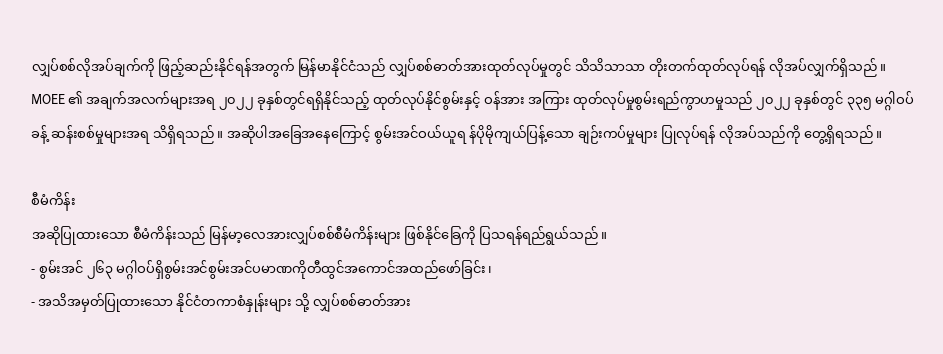လျှပ်စစ်လိုအပ်ချက်ကို ဖြည့်ဆည်းနိုင်ရန်အတွက် မြန်မာနိုင်ငံသည် လျှပ်စစ်ဓာတ်အားထုတ်လုပ်မှုတွင် သိသိသာသာ တိုးတက်ထုတ်လုပ်ရန် လိုအပ်လျှက်ရှိသည်။ MOEE ၏ အချက်အလက်များအရ ၂၀၂၂ ခုနှစ်တွင်ရရှိနိုင်သည့် ထုတ်လုပ်နိုင်စွမ်းနှင့် ဝန်အား အကြား ထုတ်လုပ်မှုစွမ်းရည်ကွာဟမှုသည် ၂၀၂၂ ခုနှစ်တွင် ၃၃၅ မဂ္ဂါဝပ်ခန့် ဆန်းစစ်မှုများအရ သိရှိရသည်။ အဆိုပါအခြေအနေကြောင့် စွမ်းအင်ဝယ်ယူရ န်ပိုမိုကျယ်ပြန့်သော ချဉ်းကပ်မှုများ ပြုလုပ်ရန် လိုအပ်သည်ကို တွေ့ရှိရသည်။

စီမံကိန်း
အဆိုပြုထားသော စီမံကိန်းသည် မြန်မာ့လေအားလျှပ်စစ်စီမံကိန်းများ ဖြစ်နိုင်ခြေကို ပြသရန်ရည်ရွယ်သည်။
- စွမ်းအင် ၂၆၃ မဂ္ဂါဝပ်ရှိစွမ်းအင်စွမ်းအင်ပမာဏကိုတီထွင်အကောင်အထည်ဖော်ခြင်း၊
- အသိအမှတ်ပြုထားသော နိုင်ငံတကာစံနှုန်းများ သို့ လျှပ်စစ်ဓာတ်အား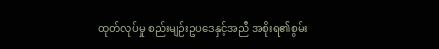ထုတ်လုပ်မှု စည်းမျဉ်းဥပဒေနှင့်အညီ အစိုးရ၏စွမ်း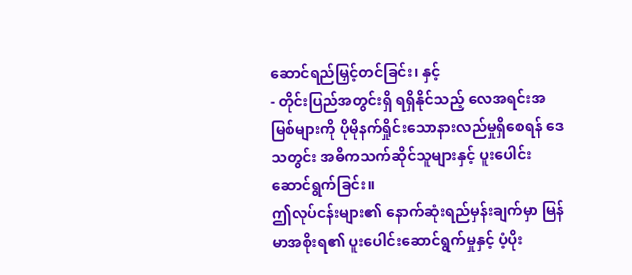ဆောင်ရည်မြှင့်တင်ခြင်း၊ နှင့်
- တိုင်းပြည်အတွင်းရှိ ရရှိနိုင်သည့် လေအရင်းအမြစ်များကို ပိုမိုနက်ရှိုင်းသောနားလည်မှုရှိစေရန် ဒေသတွင်း အဓိကသက်ဆိုင်သူများနှင့် ပူးပေါင်းဆောင်ရွက်ခြင်း။
ဤလုပ်ငန်းများ၏ နောက်ဆုံးရည်မှန်းချက်မှာ မြန်မာအစိုးရ၏ ပူးပေါင်းဆောင်ရွက်မှုနှင့် ပံ့ပိုး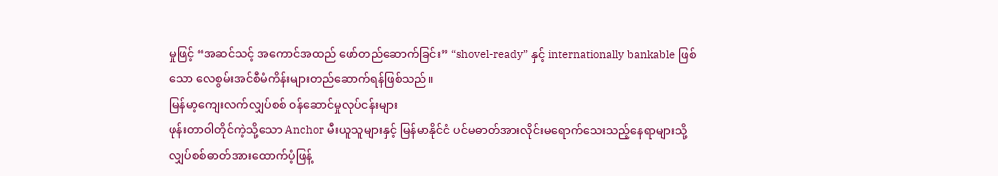မှုဖြင့် “အဆင်သင့် အကောင်အထည် ဖော်တည်ဆောက်ခြင်း” “shovel-ready” နှင့် internationally bankable ဖြစ်သော လေစွမ်းအင်စီမံကိန်းများတည်ဆောက်ရန်ဖြစ်သည်။
မြန်မာ့ကျေးလက်လျှပ်စစ် ၀န်ဆောင်မှုလုပ်ငန်းများ
ဖုန်းတာဝါတိုင်ကဲ့သို့သော Anchor မီးယူသူများနှင့် မြန်မာနိုင်ငံ ပင်မဓာတ်အားလိုင်းမရောက်သေးသည့်နေရာများသို့ လျှပ်စစ်ဓာတ်အားထောက်ပံ့ဖြန့်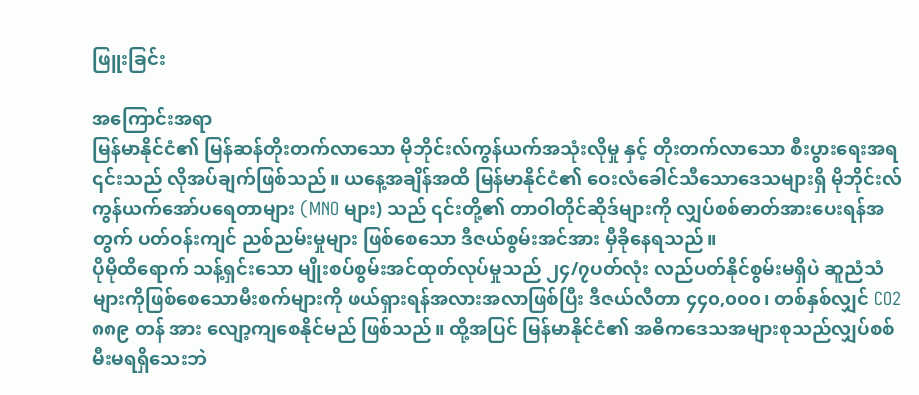ဖြူးခြင်း

အကြောင်းအရာ
မြန်မာနိုင်ငံ၏ မြန်ဆန်တိုးတက်လာသော မိုဘိုင်းလ်ကွန်ယက်အသုံးလိုမှု နှင့် တိုးတက်လာသော စီးပွားရေးအရ ၎င်းသည် လိုအပ်ချက်ဖြစ်သည်။ ယနေ့အချိန်အထိ မြန်မာနိုင်ငံ၏ ဝေးလံခေါင်သီသောဒေသများရှိ မိုဘိုင်းလ်ကွန်ယက်အော်ပရေတာများ (MNO များ) သည် ၎င်းတို့၏ တာဝါတိုင်ဆိုဒ်များကို လျှပ်စစ်ဓာတ်အားပေးရန်အတွက် ပတ်ဝန်းကျင် ညစ်ညမ်းမှုများ ဖြစ်စေသော ဒီဇယ်စွမ်းအင်အား မှီခိုနေရသည်။
ပိုမိုထိရောက် သန့်ရှင်းသော မျိုးစပ်စွမ်းအင်ထုတ်လုပ်မှုသည် ၂၄/၇ပတ်လုံး လည်ပတ်နိုင်စွမ်းမရှိပဲ ဆူညံသံ များကိုဖြစ်စေသောမီးစက်များကို ဖယ်ရှားရန်အလားအလာဖြစ်ပြီး ဒီဇယ်လီတာ ၄၄၀,၀၀၀၊ တစ်နှစ်လျှင် CO2 ၈၈၉ တန် အား လျော့ကျစေနိုင်မည် ဖြစ်သည်။ ထို့အပြင် မြန်မာနိုင်ငံ၏ အဓိကဒေသအများစုသည်လျှပ်စစ်မီးမရရှိသေးဘဲ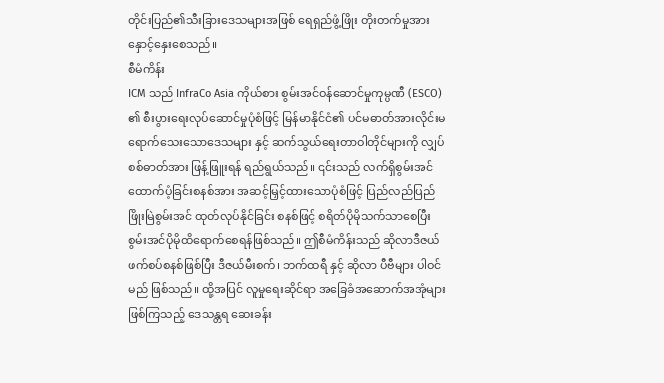တိုင်းပြည်၏သီးခြားဒေသများအဖြစ် ရေရှည်ဖွံ့ဖြိုး တိုးတက်မှုအား နှောင့်နှေးစေသည်။
စီမံကိန်း
ICM သည် InfraCo Asia ကိုယ်စား စွမ်းအင်ဝန်ဆောင်မှုကုမ္ပဏီ (ESCO) ၏ စီးပွားရေးလုပ်ဆောင်မှုပုံစံဖြင့် မြန်မာနိုင်ငံ၏ ပင်မဓာတ်အားလိုင်းမရောက်သေးသောဒေသများ နှင့် ဆက်သွယ်ရေးတာဝါတိုင်များကို လျှပ်စစ်ဓာတ်အား ဖြန့်ဖြူးရန် ရည်ရွယ်သည်။ ၎င်းသည် လက်ရှိစွမ်းအင်ထောက်ပံ့ခြင်းစနစ်အား အဆင့်မြှင့်ထားသောပုံစံဖြင့် ပြည်လည်ပြည်ဖြိုးမြဲစွမ်းအင် ထုတ်လုပ်နိုင်ခြင်း စနစ်ဖြင့် စရိတ်ပိုမိုသက်သာစေပြီး စွမ်းအင်ပိုမိုထိရောက်စေရန်ဖြစ်သည်။ ဤစီမံကိန်းသည် ဆိုလာဒီဇယ်ဖက်စပ်စနစ်ဖြစ်ပြီး ဒီဇယ်မီးစက်၊ ဘက်ထရီ နှင့် ဆိုလာ ပီဗီများ ပါဝင်မည် ဖြစ်သည်။ ထို့အပြင် လူမှုရေးဆိုင်ရာ အခြေခံအဆောက်အအုံများဖြစ်ကြသည့် ဒေသန္တရ ဆေးခန်း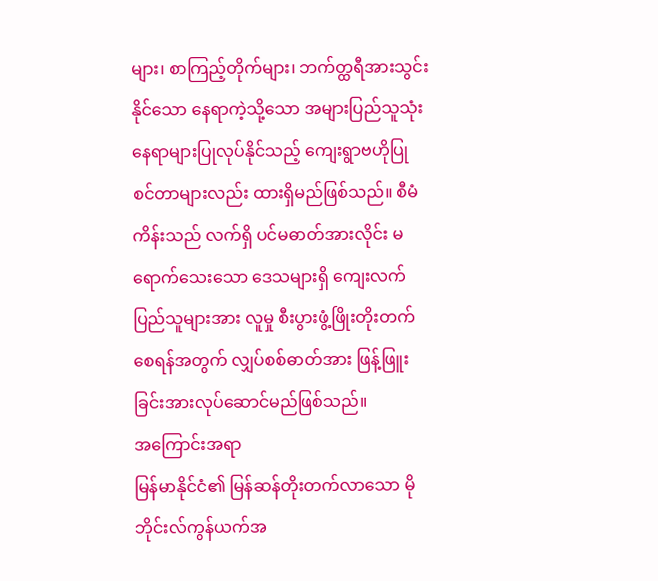များ၊ စာကြည့်တိုက်များ၊ ဘက်တ္ထရီအားသွင်းနိုင်သော နေရာကဲ့သို့သော အများပြည်သူသုံးနေရာများပြုလုပ်နိုင်သည့် ကျေးရွာဗဟိုပြု စင်တာများလည်း ထားရှိမည်ဖြစ်သည်။ စီမံကိန်းသည် လက်ရှိ ပင်မဓာတ်အားလိုင်း မရောက်သေးသော ဒေသများရှိ ကျေးလက်ပြည်သူများအား လူမှု စီးပွားဖွံ့ဖြိုးတိုးတက်စေရန်အတွက် လျှပ်စစ်ဓာတ်အား ဖြန့်ဖြူးခြင်းအားလုပ်ဆောင်မည်ဖြစ်သည်။
အကြောင်းအရာ
မြန်မာနိုင်ငံ၏ မြန်ဆန်တိုးတက်လာသော မိုဘိုင်းလ်ကွန်ယက်အ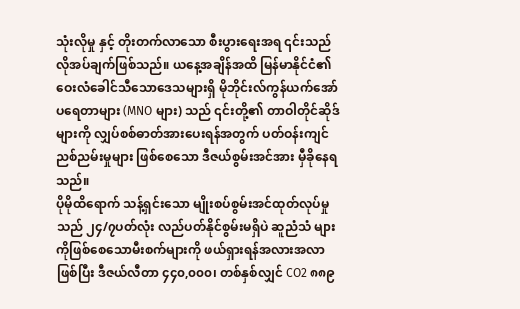သုံးလိုမှု နှင့် တိုးတက်လာသော စီးပွားရေးအရ ၎င်းသည် လိုအပ်ချက်ဖြစ်သည်။ ယနေ့အချိန်အထိ မြန်မာနိုင်ငံ၏ ဝေးလံခေါင်သီသောဒေသများရှိ မိုဘိုင်းလ်ကွန်ယက်အော်ပရေတာများ (MNO များ) သည် ၎င်းတို့၏ တာဝါတိုင်ဆိုဒ်များကို လျှပ်စစ်ဓာတ်အားပေးရန်အတွက် ပတ်ဝန်းကျင် ညစ်ညမ်းမှုများ ဖြစ်စေသော ဒီဇယ်စွမ်းအင်အား မှီခိုနေရသည်။
ပိုမိုထိရောက် သန့်ရှင်းသော မျိုးစပ်စွမ်းအင်ထုတ်လုပ်မှုသည် ၂၄/၇ပတ်လုံး လည်ပတ်နိုင်စွမ်းမရှိပဲ ဆူညံသံ များကိုဖြစ်စေသောမီးစက်များကို ဖယ်ရှားရန်အလားအလာဖြစ်ပြီး ဒီဇယ်လီတာ ၄၄၀,၀၀၀၊ တစ်နှစ်လျှင် CO2 ၈၈၉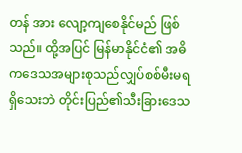တန် အား လျော့ကျစေနိုင်မည် ဖြစ်သည်။ ထို့အပြင် မြန်မာနိုင်ငံ၏ အဓိကဒေသအများစုသည်လျှပ်စစ်မီးမရရှိသေးဘဲ တိုင်းပြည်၏သီးခြားဒေသ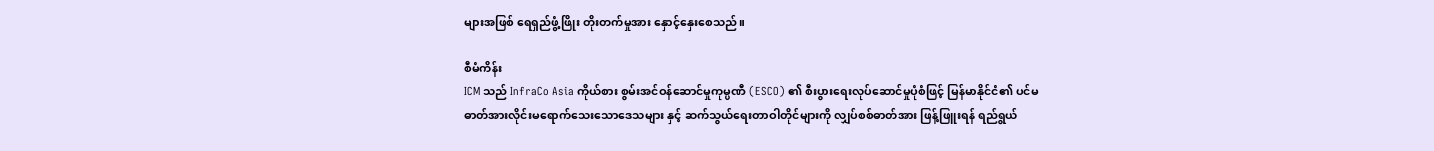များအဖြစ် ရေရှည်ဖွံ့ဖြိုး တိုးတက်မှုအား နှောင့်နှေးစေသည်။

စီမံကိန်း
ICM သည် InfraCo Asia ကိုယ်စား စွမ်းအင်ဝန်ဆောင်မှုကုမ္ပဏီ (ESCO) ၏ စီးပွားရေးလုပ်ဆောင်မှုပုံစံဖြင့် မြန်မာနိုင်ငံ၏ ပင်မဓာတ်အားလိုင်းမရောက်သေးသောဒေသများ နှင့် ဆက်သွယ်ရေးတာဝါတိုင်များကို လျှပ်စစ်ဓာတ်အား ဖြန့်ဖြူးရန် ရည်ရွယ်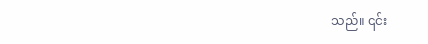သည်။ ၎င်း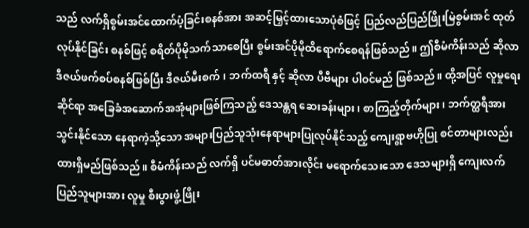သည် လက်ရှိစွမ်းအင်ထောက်ပံ့ခြင်းစနစ်အား အဆင့်မြှင့်ထားသောပုံစံဖြင့် ပြည်လည်ပြည်ဖြိုးမြဲစွမ်းအင် ထုတ်လုပ်နိုင်ခြင်း စနစ်ဖြင့် စရိတ်ပိုမိုသက်သာစေပြီး စွမ်းအင်ပိုမိုထိရောက်စေရန်ဖြစ်သည်။ ဤစီမံကိန်းသည် ဆိုလာဒီဇယ်ဖက်စပ်စနစ်ဖြစ်ပြီး ဒီဇယ်မီးစက်၊ ဘက်ထရီ နှင့် ဆိုလာ ပီဗီများ ပါဝင်မည် ဖြစ်သည်။ ထို့အပြင် လူမှုရေးဆိုင်ရာ အခြေခံအဆောက်အအုံများဖြစ်ကြသည့် ဒေသန္တရ ဆေးခန်းများ၊ စာကြည့်တိုက်များ၊ ဘက်တ္ထရီအားသွင်းနိုင်သော နေရာကဲ့သို့သော အများပြည်သူသုံးနေရာများပြုလုပ်နိုင်သည့် ကျေးရွာဗဟိုပြု စင်တာများလည်း ထားရှိမည်ဖြစ်သည်။ စီမံကိန်းသည် လက်ရှိ ပင်မဓာတ်အားလိုင်း မရောက်သေးသော ဒေသများရှိ ကျေးလက်ပြည်သူများအား လူမှု စီးပွားဖွံ့ဖြိုး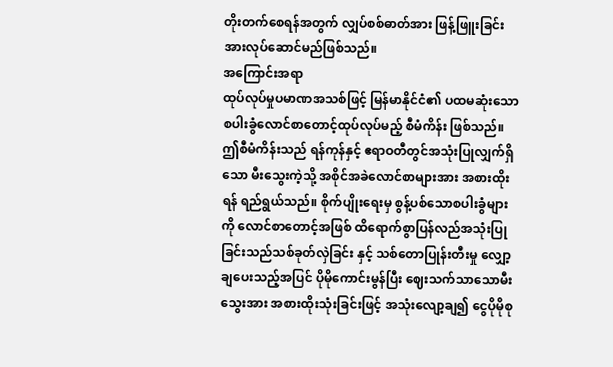တိုးတက်စေရန်အတွက် လျှပ်စစ်ဓာတ်အား ဖြန့်ဖြူးခြင်းအားလုပ်ဆောင်မည်ဖြစ်သည်။
အကြောင်းအရာ
ထုပ်လုပ်မှုပမာဏအသစ်ဖြင့် မြန်မာနိုင်ငံ၏ ပထမဆုံးသော စပါးခွံလောင်စာတောင့်ထုပ်လုပ်မည့် စီမံကိန်း ဖြစ်သည်။ ဤစီမံကိန်းသည် ရန်ကုန်နှင့် ဧရာဝတီတွင်အသုံးပြုလျှက်ရှိသော မီးသွေးကဲ့သို့ အစိုင်အခဲလောင်စာများအား အစားထိုးရန် ရည်ရွယ်သည်။ စိုက်ပျိုးရေးမှ စွန့်ပစ်သောစပါးခွံများကို လောင်စာတောင့်အဖြစ် ထိရောက်စွာပြန်လည်အသုံးပြုခြင်းသည်သစ်ခုတ်လှဲခြင်း နှင့် သစ်တောပြုန်းတီးမှု လျှော့ချပေးသည့်အပြင် ပိုမိုကောင်းမွန်ပြီး ဈေးသက်သာသောမီးသွေးအား အစားထိုးသုံးခြင်းဖြင့် အသုံးလျော့ချ၍ ငွေပိုမိုစု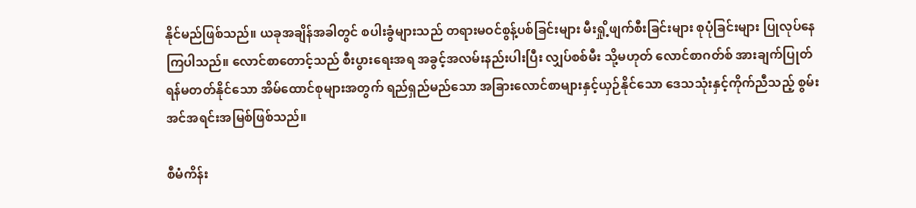နိုင်မည်ဖြစ်သည်။ ယခုအချိန်အခါတွင် စပါးခွံများသည် တရားမဝင်စွန့်ပစ်ခြင်းများ မီးရှို့ဖျက်စီးခြင်းများ စုပုံခြင်းများ ပြုလုပ်နေကြပါသည်။ လောင်စာတောင့်သည် စီးပွားရေးအရ အခွင့်အလမ်းနည်းပါးပြီး လျှပ်စစ်မီး သို့မဟုတ် လောင်စာဂတ်စ် အားချက်ပြုတ်ရန်မတတ်နိုင်သော အိမ်ထောင်စုများအတွက် ရည်ရှည်မည်သော အခြားလောင်စာများနှင့်ယှဉ်နိုင်သော ဒေသသုံးနှင့်ကိုက်ညီသည့် စွမ်းအင်အရင်းအမြစ်ဖြစ်သည်။

စီမံကိန်း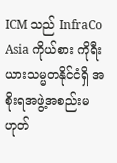ICM သည် InfraCo Asia ကိုယ်စား ကိုရီးယားသမ္မတနိုင်ငံရှိ အစိုးရအဖွဲ့အစည်းမဟုတ်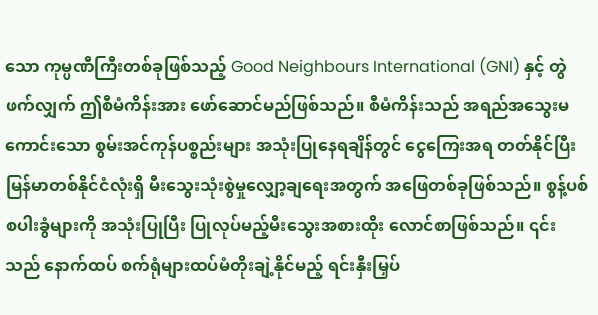သော ကုမ္ပဏီကြီးတစ်ခုဖြစ်သည့် Good Neighbours International (GNI) နှင့် တွဲဖက်လျှက် ဤစီမံကိန်းအား ဖော်ဆောင်မည်ဖြစ်သည်။ စီမံကိန်းသည် အရည်အသွေးမကောင်းသော စွမ်းအင်ကုန်ပစ္စည်းများ အသုံးပြုနေရချိန်တွင် ငွေကြေးအရ တတ်နိုင်ပြီး မြန်မာတစ်နိုင်ငံလုံးရှိ မီးသွေးသုံးစွဲမှုလျှော့ချရေးအတွက် အဖြေတစ်ခုဖြစ်သည်။ စွန့်ပစ်စပါးခွံများကို အသုံးပြုပြီး ပြုလုပ်မည့်မီးသွေးအစားထိုး လောင်စာဖြစ်သည်။ ၎င်းသည် နောက်ထပ် စက်ရုံများထပ်မံတိုးချဲ့နိုင်မည့် ရင်းနှီးမြှပ်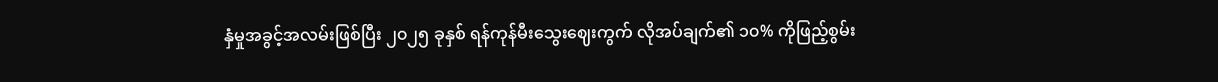နှံမှုအခွင့်အလမ်းဖြစ်ပြီး ၂၀၂၅ ခုနှစ် ရန်ကုန်မီးသွေးဈေးကွက် လိုအပ်ချက်၏ ၁၀% ကိုဖြည့်စွမ်း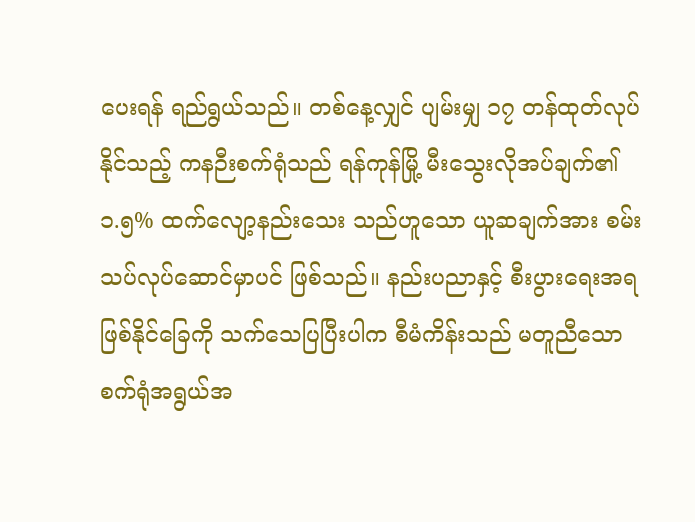ပေးရန် ရည်ရွယ်သည်။ တစ်နေ့လျှင် ပျမ်းမျှ ၁၇ တန်ထုတ်လုပ်နိုင်သည့် ကနဉီးစက်ရုံသည် ရန်ကုန်မြို့ မီးသွေးလိုအပ်ချက်၏ ၁.၅% ထက်လျော့နည်းသေး သည်ဟူသော ယူဆချက်အား စမ်းသပ်လုပ်ဆောင်မှာပင် ဖြစ်သည်။ နည်းပညာနှင့် စီးပွားရေးအရဖြစ်နိုင်ခြေကို သက်သေပြပြီးပါက စီမံကိန်းသည် မတူညီသော စက်ရုံအရွယ်အ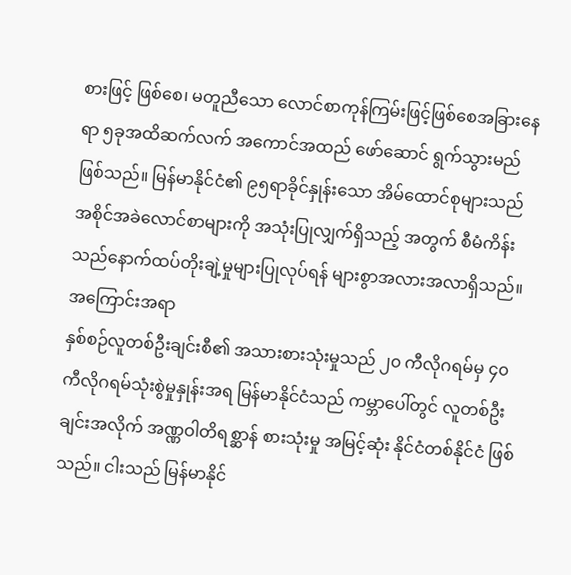စားဖြင့် ဖြစ်စေ၊ မတူညီသော လောင်စာကုန်ကြမ်းဖြင့်ဖြစ်စေအခြားနေရာ ၅ခုအထိဆက်လက် အကောင်အထည် ဖော်ဆောင် ရွက်သွားမည်ဖြစ်သည်။ မြန်မာနိုင်ငံ၏ ၉၅ရာခိုင်နှုန်းသော အိမ်ထောင်စုများသည် အစိုင်အခဲလောင်စာများကို အသုံးပြုလျှက်ရှိသည့် အတွက် စီမံကိန်းသည်နောက်ထပ်တိုးချဲ့မှုများပြုလုပ်ရန် များစွာအလားအလာရှိသည်။
အကြောင်းအရာ
နှစ်စဉ်လူတစ်ဦးချင်းစီ၏ အသားစားသုံးမှုသည် ၂၀ ကီလိုဂရမ်မှ ၄၀ ကီလိုဂရမ်သုံးစွဲမှုနှုန်းအရ မြန်မာနိုင်ငံသည် ကမ္ဘာပေါ်တွင် လူတစ်ဦးချင်းအလိုက် အဏ္ဏဝါတိရစ္ဆာန် စားသုံးမှု အမြင့်ဆုံး နိုင်ငံတစ်နိုင်ငံ ဖြစ်သည်။ ငါးသည် မြန်မာနိုင်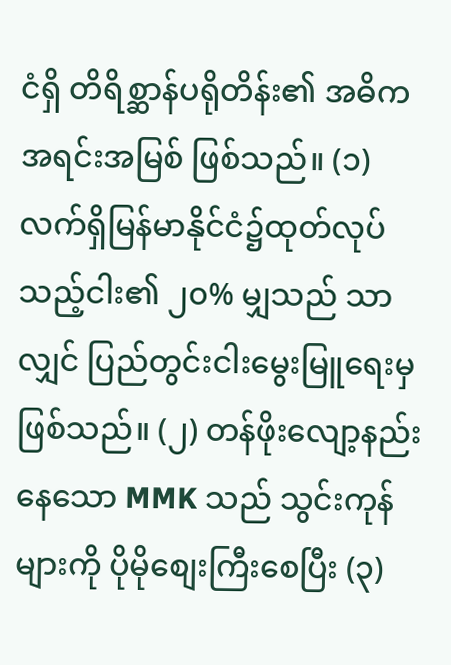ငံရှိ တိရိစ္ဆာန်ပရိုတိန်း၏ အဓိကအရင်းအမြစ် ဖြစ်သည်။ (၁) လက်ရှိမြန်မာနိုင်ငံ၌ထုတ်လုပ်သည့်ငါး၏ ၂၀% မျှသည် သာလျှင် ပြည်တွင်းငါးမွေးမြူရေးမှဖြစ်သည်။ (၂) တန်ဖိုးလျော့နည်းနေသော MMK သည် သွင်းကုန်များကို ပိုမိုစျေးကြီးစေပြီး (၃)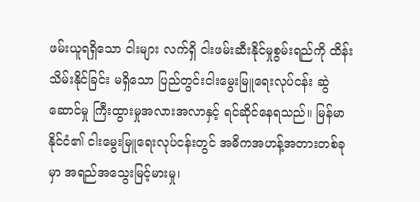ဖမ်းယူရရှိသော ငါးများ လက်ရှိ ငါးဖမ်းဆီးနိုင်မှုစွမ်းရည်ကို ထိန်းသိမ်းနိုင်ခြင်း မရှိသော ပြည်တွင်းငါးမွေးမြူရေးလုပ်ငန်း ဆွဲဆောင်မှု ကြီးထွားမှုအလားအလာနှင့် ရင်ဆိုင်နေရသည်။ မြန်မာနိုင်ငံ၏ ငါးမွေးမြူရေးလုပ်ငန်းတွင် အဓိကအဟန့်အတားတစ်ခုမှာ အရည်အသွေးမြင့်မားမှု၊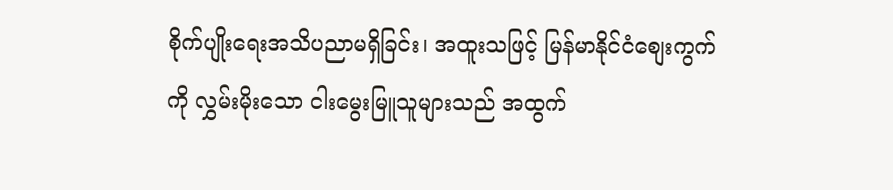စိုက်ပျိုးရေးအသိပညာမရှိခြင်း၊ အထူးသဖြင့် မြန်မာနိုင်ငံစျေးကွက်ကို လွှမ်းမိုးသော ငါးမွေးမြူသူများသည် အထွက်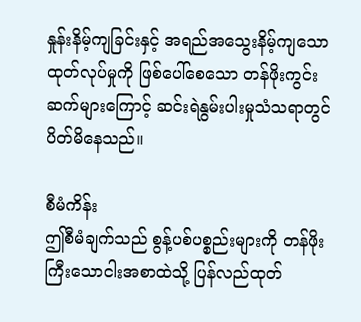နှုန်းနိမ့်ကျခြင်းနှင့် အရည်အသွေးနိမ့်ကျသော ထုတ်လုပ်မှုကို ဖြစ်ပေါ်စေသော တန်ဖိုးကွင်းဆက်များကြောင့် ဆင်းရဲနွမ်းပါးမှုသံသရာတွင်ပိတ်မိနေသည်။

စီမံကိန်း
ဤစီမံချက်သည် စွန့်ပစ်ပစ္စည်းများကို တန်ဖိုးကြီးသောငါးအစာထဲသို့ ပြန်လည်ထုတ်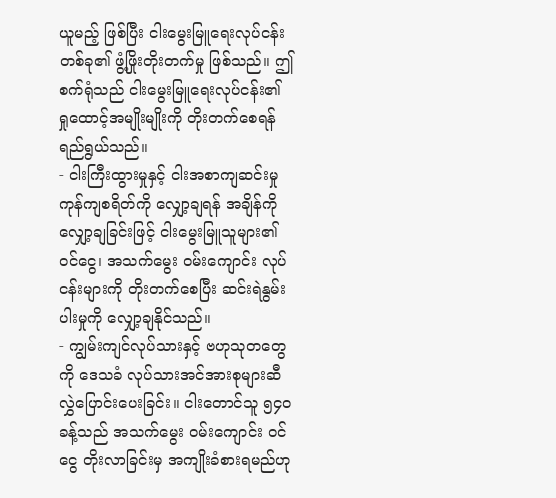ယူမည့် ဖြစ်ပြီး ငါးမွေးမြူရေးလုပ်ငန်း တစ်ခု၏ ဖွံ့ဖြိုးတိုးတက်မှု ဖြစ်သည်။ ဤစက်ရုံသည် ငါးမွေးမြူရေးလုပ်ငန်း၏ ရှုထောင့်အမျိုးမျိုးကို တိုးတက်စေရန်ရည်ရွယ်သည်။
- ငါးကြီးထွားမှုနှင့် ငါးအစာကျဆင်းမှု ကုန်ကျစရိတ်ကို လျှော့ချရန် အချိန်ကို လျှော့ချခြင်းဖြင့် ငါးမွေးမြူသူများ၏ ၀င်ငွေ၊ အသက်မွေး ၀မ်းကျောင်း လုပ်ငန်းများကို တိုးတက်စေပြီး ဆင်းရဲနွမ်းပါးမှုကို လျှော့ချနိုင်သည်။
- ကျွမ်းကျင်လုပ်သားနှင့် ဗဟုသုတတွေကို ဒေသခံ လုပ်သားအင်အားစုများဆီ လွှဲပြောင်းပေးခြင်း။ ငါးတောင်သူ ၅၄၀ ခန့်သည် အသက်မွေး ၀မ်းကျောင်း ၀င်ငွေ တိုးလာခြင်းမှ အကျိုးခံစားရမည်ဟု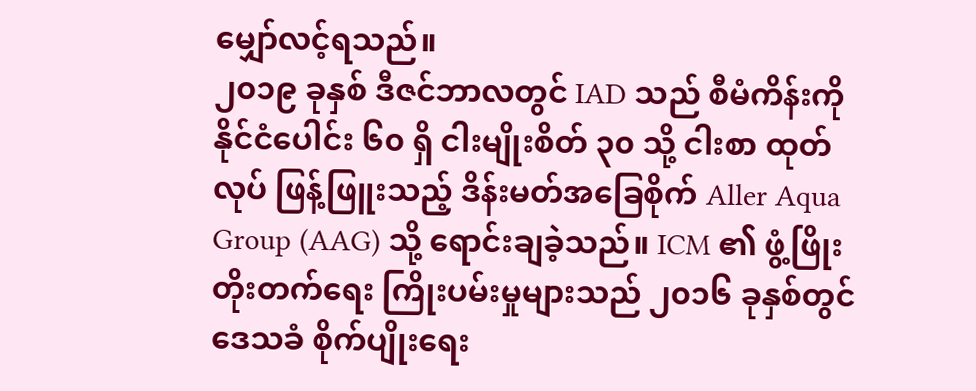မျှော်လင့်ရသည်။
၂၀၁၉ ခုနှစ် ဒီဇင်ဘာလတွင် IAD သည် စီမံကိန်းကို နိုင်ငံပေါင်း ၆၀ ရှိ ငါးမျိုးစိတ် ၃၀ သို့ ငါးစာ ထုတ်လုပ် ဖြန့်ဖြူးသည့် ဒိန်းမတ်အခြေစိုက် Aller Aqua Group (AAG) သို့ ရောင်းချခဲ့သည်။ ICM ၏ ဖွံ့ဖြိုးတိုးတက်ရေး ကြိုးပမ်းမှုများသည် ၂၀၁၆ ခုနှစ်တွင် ဒေသခံ စိုက်ပျိုးရေး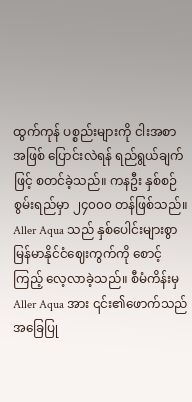ထွက်ကုန် ပစ္စည်းများကို ငါးအစာအဖြစ် ပြောင်းလဲရန် ရည်ရွယ်ချက်ဖြင့် စတင်ခဲ့သည်။ ကနဦး နှစ်စဉ်စွမ်းရည်မှာ ၂၄၀၀၀ တန်ဖြစ်သည်။ Aller Aqua သည် နှစ်ပေါင်းများစွာ မြန်မာနိုင်ငံဈေးကွက်ကို စောင့်ကြည့် လေ့လာခဲ့သည်။ စီမံကိန်းမှ Aller Aqua အား ၎င်း၏ဖောက်သည် အခြေပြု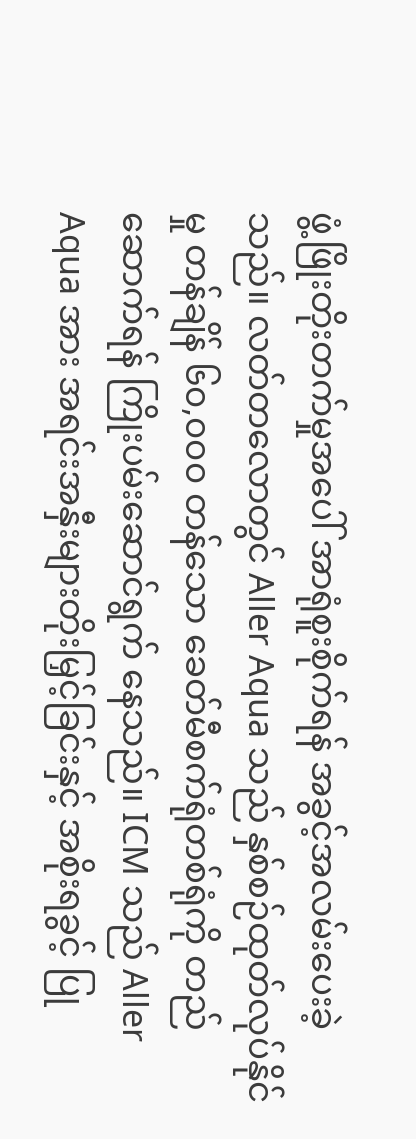ဖွံ့ဖြိုးတိုးတက်မှုအပေါ် အာရုံစူးစိုက်ရန် အခွင့်အလမ်းပေးခဲ့သည်။ လတ်တလောတွင် Aller Aqua သည် နှစ်စဉ်ထုတ်လုပ်နိုင်မှု တန်ချိန် ၆၀,၀၀၀ တန်သော ခေတ်မီစက်ရုံတစ်ရုံကို တည်ဆောက်ရန် ကြိုးပမ်းဆောင်ရွက် နေသည်။ ICM သည် Aller Aqua အား အရင်းအနှီးများတိုးမြှင့်ခြင်းနှင့် အစိုးရခွင့် ပြု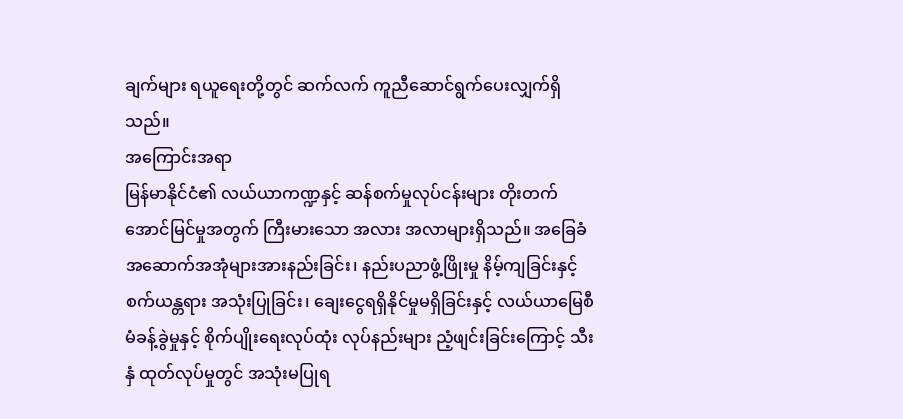ချက်များ ရယူရေးတို့တွင် ဆက်လက် ကူညီဆောင်ရွက်ပေးလျှက်ရှိသည်။
အကြောင်းအရာ
မြန်မာနိုင်ငံ၏ လယ်ယာကဏ္ဍနှင့် ဆန်စက်မှုလုပ်ငန်းများ တိုးတက်အောင်မြင်မှုအတွက် ကြီးမားသော အလား အလာများရှိသည်။ အခြေခံအဆောက်အအုံများအားနည်းခြင်း၊ နည်းပညာဖွံ့ဖြိုးမှု နိမ့်ကျခြင်းနှင့် စက်ယန္တရား အသုံးပြုခြင်း၊ ချေးငွေရရှိနိုင်မှုမရှိခြင်းနှင့် လယ်ယာမြေစီမံခန့်ခွဲမှုနှင့် စိုက်ပျိုးရေးလုပ်ထုံး လုပ်နည်းများ ညံ့ဖျင်းခြင်းကြောင့် သီးနှံ ထုတ်လုပ်မှုတွင် အသုံးမပြုရ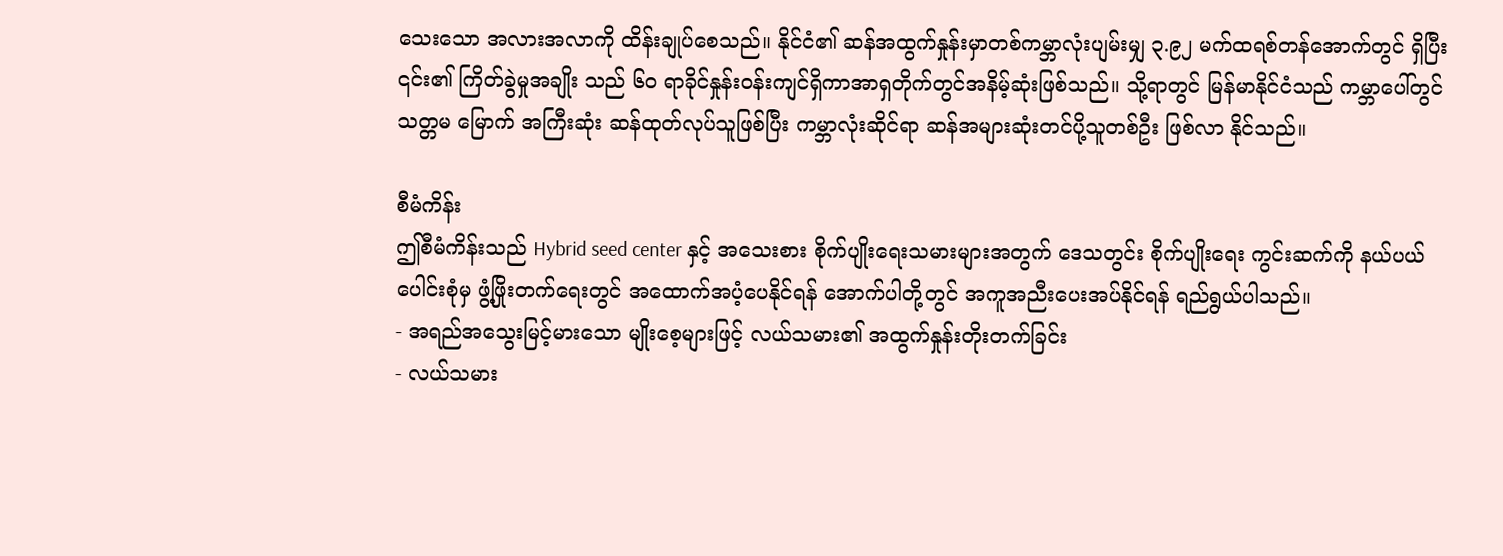သေးသော အလားအလာကို ထိန်းချုပ်စေသည်။ နိုင်ငံ၏ ဆန်အထွက်နှုန်းမှာတစ်ကမ္ဘာလုံးပျမ်းမျှ ၃.၉၂ မက်ထရစ်တန်အောက်တွင် ရှိပြီး ၎င်း၏ ကြိတ်ခွဲမှုအချိုး သည် ၆၀ ရာခိုင်နှုန်းဝန်းကျင်ရှိကာအာရှတိုက်တွင်အနိမ့်ဆုံးဖြစ်သည်။ သို့ရာတွင် မြန်မာနိုင်ငံသည် ကမ္ဘာပေါ်တွင် သတ္တမ မြောက် အကြီးဆုံး ဆန်ထုတ်လုပ်သူဖြစ်ပြီး ကမ္ဘာလုံးဆိုင်ရာ ဆန်အများဆုံးတင်ပို့သူတစ်ဦး ဖြစ်လာ နိုင်သည်။

စီမံကိန်း
ဤစီမံကိန်းသည် Hybrid seed center နှင့် အသေးစား စိုက်ပျိုးရေးသမားများအတွက် ဒေသတွင်း စိုက်ပျိုးရေး ကွင်းဆက်ကို နယ်ပယ်ပေါင်းစုံမှ ဖွံ့ဖြိုးတက်ရေးတွင် အထောက်အပံ့ပေနိုင်ရန် အောက်ပါတို့တွင် အကူအညီးပေးအပ်နိုင်ရန် ရည်ရွယ်ပါသည်။
- အရည်အသွေးမြင့်မားသော မျိုးစေ့များဖြင့် လယ်သမား၏ အထွက်နှုန်းတိုးတက်ခြင်း
- လယ်သမား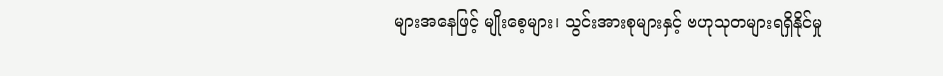များအနေဖြင့် မျိုးစေ့များ၊ သွင်းအားစုများနှင့် ဗဟုသုတများရရှိနိုင်မှု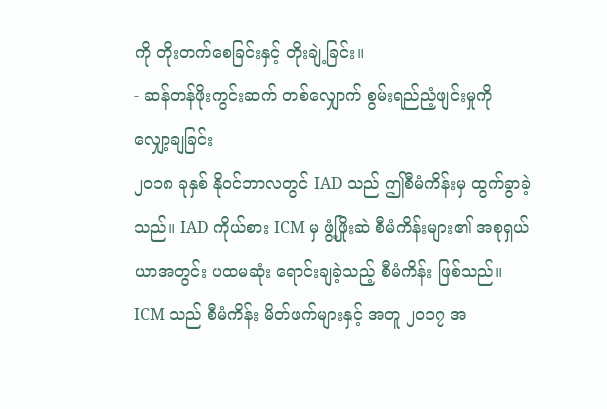ကို တိုးတက်စေခြင်းနှင့် တိုးချဲ့ခြင်း။
- ဆန်တန်ဖိုးကွင်းဆက် တစ်လျှောက် စွမ်းရည်ညံ့ဖျင်းမှုကို လျှော့ချခြင်း
၂၀၁၈ ခုနှစ် နို၀င်ဘာလတွင် IAD သည် ဤစီမံကိန်းမှ ထွက်ခွာခဲ့သည်။ IAD ကိုယ်စား ICM မှ ဖွံ့ဖြိုးဆဲ စီမံကိန်းများ၏ အစုရှယ်ယာအတွင်း ပထမဆုံး ရောင်းချခဲ့သည့် စီမံကိန်း ဖြစ်သည်။ ICM သည် စီမံကိန်း မိတ်ဖက်များနှင့် အတူ ၂၀၁၇ အ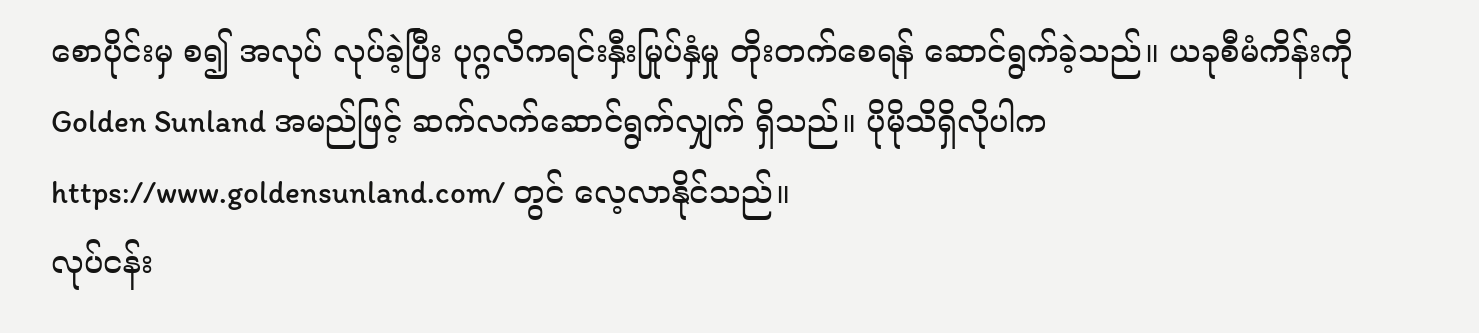စောပိုင်းမှ စ၍ အလုပ် လုပ်ခဲ့ပြီး ပုဂ္ဂလိကရင်းနှီးမြုပ်နှံမှု တိုးတက်စေရန် ဆောင်ရွက်ခဲ့သည်။ ယခုစီမံကိန်းကို Golden Sunland အမည်ဖြင့် ဆက်လက်ဆောင်ရွက်လျှက် ရှိသည်။ ပိုမိုသိရှိလိုပါက https://www.goldensunland.com/ တွင် လေ့လာနိုင်သည်။
လုပ်ငန်း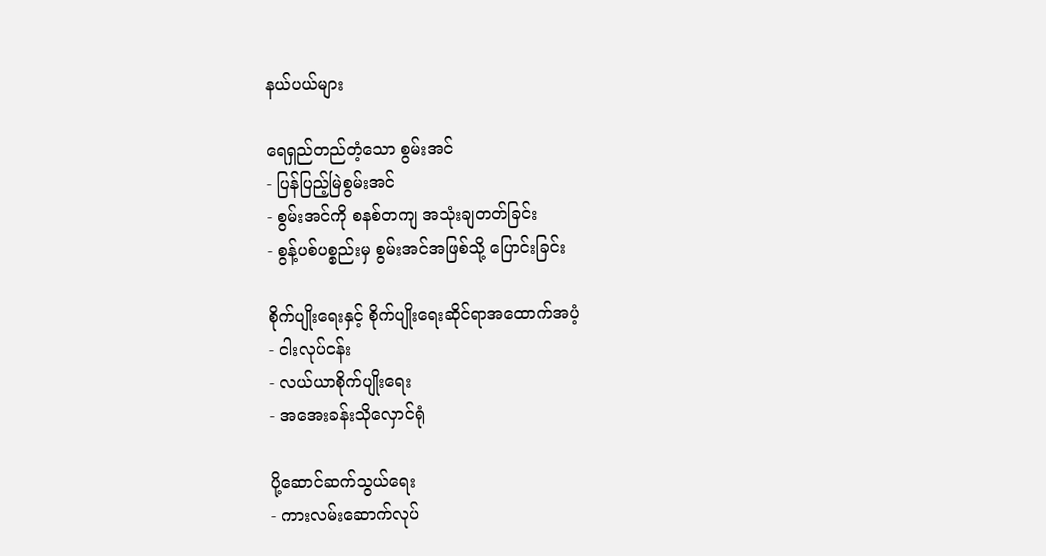နယ်ပယ်များ

ရေရှည်တည်တံ့သော စွမ်းအင်
- ပြန်ပြည့်မြဲစွမ်းအင်
- စွမ်းအင်ကို စနစ်တကျ အသုံးချတတ်ခြင်း
- စွန့်ပစ်ပစ္စည်းမှ စွမ်းအင်အဖြစ်သို့ ပြောင်းခြင်း

စိုက်ပျိုးရေးနှင့် စိုက်ပျိုးရေးဆိုင်ရာအထောက်အပံ့
- ငါးလုပ်ငန်း
- လယ်ယာစိုက်ပျိုးရေး
- အအေးခန်းသိုလှောင်ရုံ

ပို့ဆောင်ဆက်သွယ်ရေး
- ကားလမ်းဆောက်လုပ်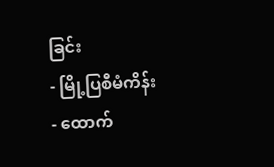ခြင်း
- မြို့ပြစီမံကိန်း
- ထောက်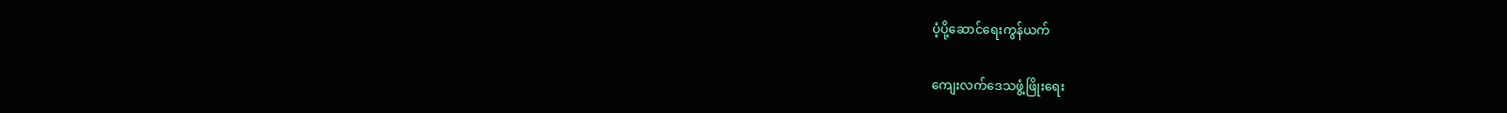ပံ့ပို့ဆောင်ရေးကွန်ယက်

ကျေးလက်ဒေသဖွံ့ဖြိုးရေး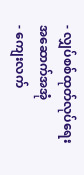- လျှပ်စစ်ထုတ်လုပ်ရေး အဆောက်အအုံ
- ကျေးလက်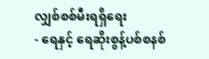လျှစ်စစ်မီးရရှိရေး
- ရေနှင့် ရေဆိုးစွန့်ပစ်စနစ်